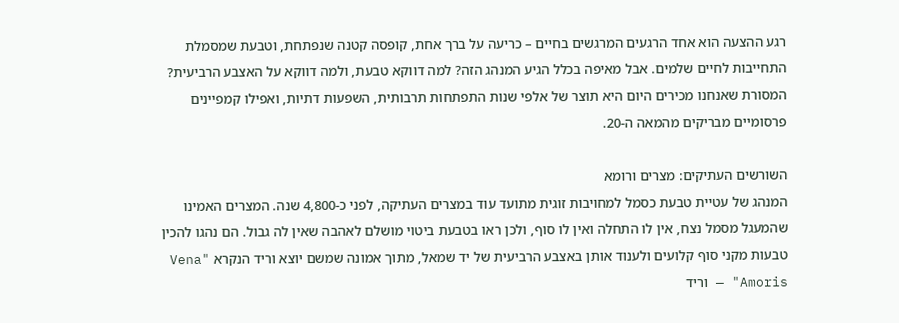רגע ההצעה הוא אחד הרגעים המרגשים בחיים – כריעה על ברך אחת, קופסה קטנה שנפתחת, וטבעת שמסמלת התחייבות לחיים שלמים. אבל מאיפה בכלל הגיע המנהג הזה? למה דווקא טבעת, ולמה דווקא על האצבע הרביעית? המסורת שאנחנו מכירים היום היא תוצר של אלפי שנות התפתחות תרבותית, השפעות דתיות, ואפילו קמפיינים פרסומיים מבריקים מהמאה ה-20.

השורשים העתיקים: מצרים ורומא
המנהג של עטיית טבעת כסמל למחויבות זוגית מתועד עוד במצרים העתיקה, לפני כ-4,800 שנה. המצרים האמינו שהמעגל מסמל נצח, אין לו התחלה ואין לו סוף, ולכן ראו בטבעת ביטוי מושלם לאהבה שאין לה גבול. הם נהגו להכין טבעות מקני סוף קלועים ולענוד אותן באצבע הרביעית של יד שמאל, מתוך אמונה שמשם יוצא וריד הנקרא "Vena Amoris" — וריד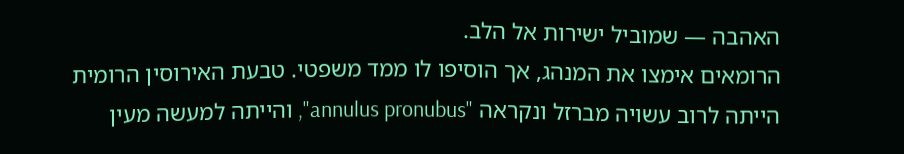האהבה — שמוביל ישירות אל הלב.
הרומאים אימצו את המנהג, אך הוסיפו לו ממד משפטי. טבעת האירוסין הרומית הייתה לרוב עשויה מברזל ונקראה "annulus pronubus", והייתה למעשה מעין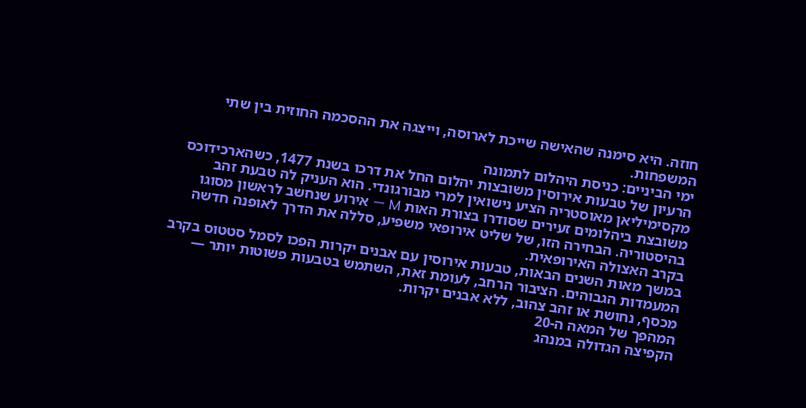חוזה. היא סימנה שהאישה שייכת לארוסה, וייצגה את ההסכמה החוזית בין שתי המשפחות.
ימי הביניים: כניסת היהלום לתמונה
הרעיון של טבעות אירוסין משובצות יהלום החל את דרכו בשנת 1477, כשהארכידוכס מקסימיליאן מאוסטריה הציע נישואין למרי מבורגונדי. הוא העניק לה טבעת זהב משובצת ביהלומים זעירים שסודרו בצורת האות M — אירוע שנחשב לראשון מסוגו בהיסטוריה. הבחירה הזו, של שליט אירופאי משפיע, סללה את הדרך לאופנה חדשה בקרב האצולה האירופאית.
במשך מאות השנים הבאות, טבעות אירוסין עם אבנים יקרות הפכו לסמל סטטוס בקרב המעמדות הגבוהים. הציבור הרחב, לעומת זאת, השתמש בטבעות פשוטות יותר — מכסף, נחושת או זהב צהוב, ללא אבנים יקרות.
המהפך של המאה ה-20
הקפיצה הגדולה במנהג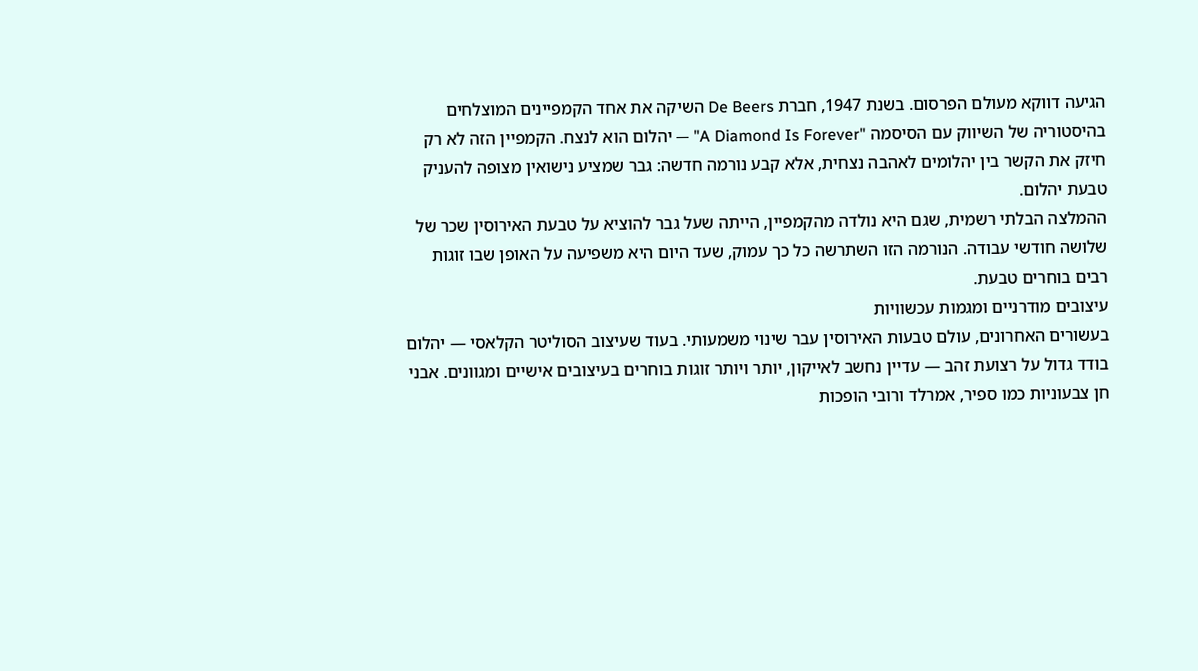הגיעה דווקא מעולם הפרסום. בשנת 1947, חברת De Beers השיקה את אחד הקמפיינים המוצלחים בהיסטוריה של השיווק עם הסיסמה "A Diamond Is Forever" — יהלום הוא לנצח. הקמפיין הזה לא רק חיזק את הקשר בין יהלומים לאהבה נצחית, אלא קבע נורמה חדשה: גבר שמציע נישואין מצופה להעניק טבעת יהלום.
ההמלצה הבלתי רשמית, שגם היא נולדה מהקמפיין, הייתה שעל גבר להוציא על טבעת האירוסין שכר של שלושה חודשי עבודה. הנורמה הזו השתרשה כל כך עמוק, שעד היום היא משפיעה על האופן שבו זוגות רבים בוחרים טבעת.
עיצובים מודרניים ומגמות עכשוויות
בעשורים האחרונים, עולם טבעות האירוסין עבר שינוי משמעותי. בעוד שעיצוב הסוליטר הקלאסי — יהלום בודד גדול על רצועת זהב — עדיין נחשב לאייקון, יותר ויותר זוגות בוחרים בעיצובים אישיים ומגוונים. אבני חן צבעוניות כמו ספיר, אמרלד ורובי הופכות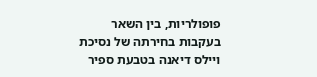פופולריות, בין השאר בעקבות בחירתה של נסיכת ויילס דיאנה בטבעת ספיר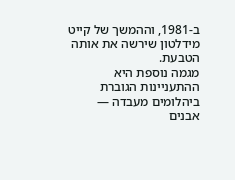ב-1981, וההמשך של קייט מידלטון שירשה את אותה הטבעת.
מגמה נוספת היא ההתעניינות הגוברת ביהלומים מעבדה — אבנים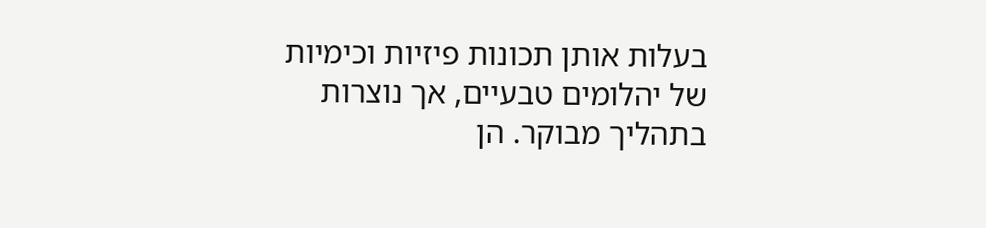בעלות אותן תכונות פיזיות וכימיות של יהלומים טבעיים, אך נוצרות בתהליך מבוקר. הן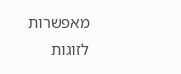מאפשרות לזוגות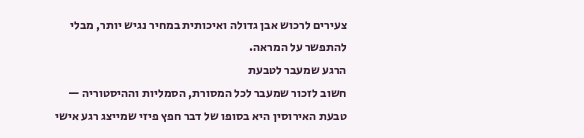צעירים לרכוש אבן גדולה ואיכותית במחיר נגיש יותר, מבלי להתפשר על המראה.
הרגע שמעבר לטבעת
חשוב לזכור שמעבר לכל המסורת, הסמליות וההיסטוריה — טבעת האירוסין היא בסופו של דבר חפץ פיזי שמייצג רגע אישי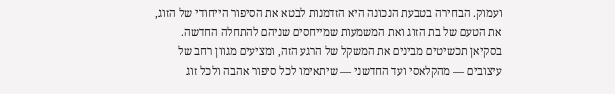ועמוק. הבחירה בטבעת הנכונה היא הזדמנות לבטא את הסיפור הייחודי של הזוג, את הטעם של בת הזוג ואת המשמעות שמייחסים שניהם להתחלה החדשה.
בסקיאן תכשיטים מבינים את המשקל של הרגע הזה, ומציעים מגוון רחב של עיצובים — מהקלאסי ועד החדשני — שיתאימו לכל סיפור אהבה ולכל זוג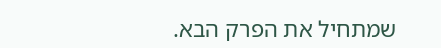שמתחיל את הפרק הבא.